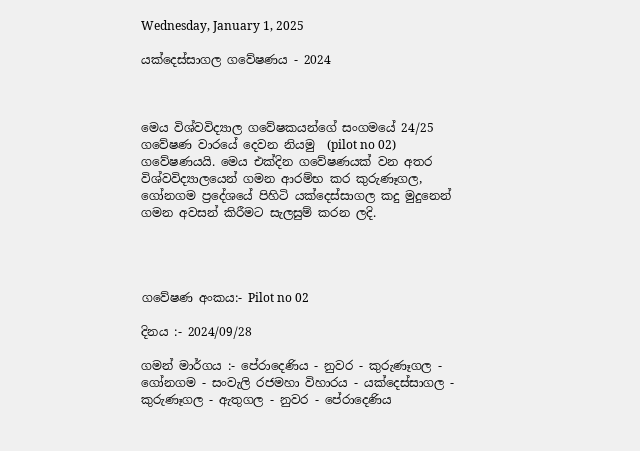Wednesday, January 1, 2025

යක්දෙස්සාගල ගවේෂණය - 2024



මෙය විශ්වවිද්‍යාල ගවේෂකයන්ගේ සංගමයේ 24/25 ගවේෂණ වාරයේ දෙවන නියමු  (pilot no 02) ගවේෂණයයි. මෙය එක්දින ගවේෂණයක් වන අතර විශ්වවිද්‍යාලයෙන් ගමන ආරම්භ කර කුරුණෑගල, ගෝනගම ප්‍රදේශයේ පිහිටි යක්දෙස්සාගල කදු මුදුනෙන් ගමන අවසන් කිරීමට සැලසුම් කරන ලදි.




ගවේෂණ අංකය:- Pilot no 02

දිනය :- 2024/09/28

ගමන් මාර්ගය :- පේරාදෙණිය - නුවර - කුරුණෑගල - ගෝනගම - සංවැලි රජමහා විහාරය - යක්දෙස්සාගල - කුරුණෑගල - ඇතුගල - නුවර - පේරාදෙණිය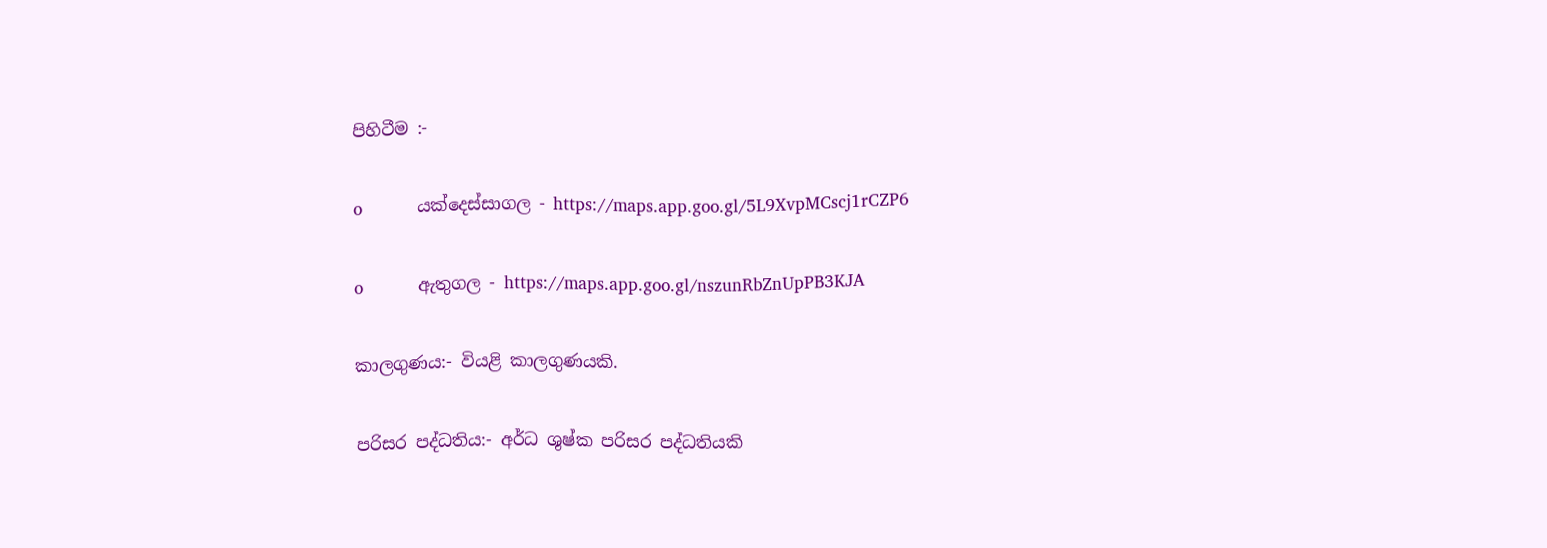පිහිටීම :-

o           යක්දෙස්සාගල - https://maps.app.goo.gl/5L9XvpMCscj1rCZP6

o           ඇතුගල - https://maps.app.goo.gl/nszunRbZnUpPB3KJA

කාලගුණය:- වියළි කාලගුණයකි.

පරිසර පද්ධතිය:- අර්ධ ශුෂ්ක පරිසර පද්ධතියකි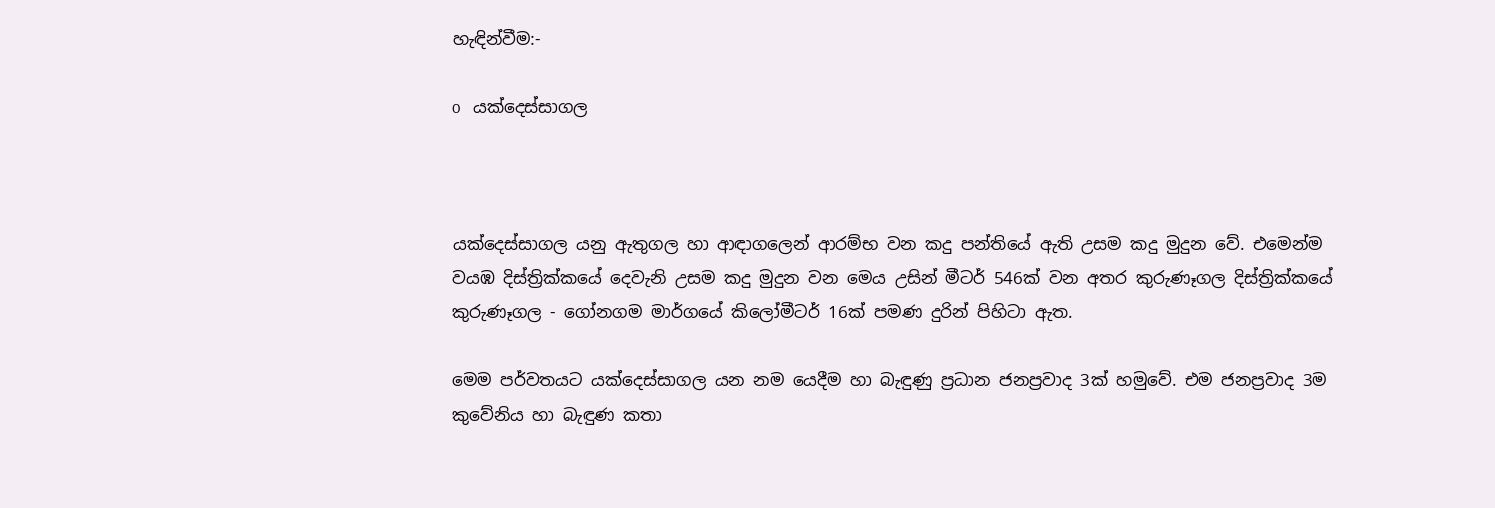හැඳින්වීම:-

o   යක්දෙස්සාගල



යක්දෙස්සාගල යනු ඇතුගල හා ආඳාගලෙන් ආරම්භ වන කදු පන්තියේ ඇති උසම කදු මුදුන වේ. එමෙන්ම වයඹ දිස්ත්‍රික්කයේ දෙවැනි උසම කදු මුදුන වන මෙය උසින් මීටර් 546ක් වන අතර කුරුණෑගල දිස්ත්‍රික්කයේ කුරුණෑගල - ගෝනගම මාර්ගයේ කිලෝමීටර් 16ක් පමණ දුරින් පිහිටා ඇත.

මෙම පර්වතයට යක්දෙස්සාගල යන නම යෙදීම හා බැඳුණු ප්‍රධාන ජනප්‍රවාද 3ක් හමුවේ. එම ජනප්‍රවාද 3ම කුවේනිය හා බැඳුණ කතා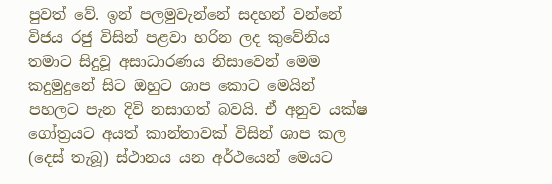පුවත් වේ. ඉන් පලමුවැන්නේ සදහන් වන්නේ විජය රජු විසින් පළවා හරින ලද කුවේනිය තමාට සිදුවූ අසාධාරණය නිසාවෙන් මෙම කදුමුදුනේ සිට ඔහුට ශාප කොට මෙයින් පහලට පැන දිවි නසාගත් බවයි. ඒ අනුව යක්ෂ ගෝත්‍රයට අයත් කාන්තාවක් විසින් ශාප කල (දෙස් තැබූ) ස්ථානය යන අර්ථයෙන් මෙයට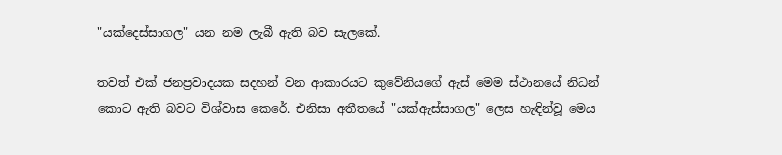"යක්දෙස්සාගල" යන නම ලැබී ඇති බව සැලකේ.

තවත් එක් ජනප්‍රවාදයක සදහන් වන ආකාරයට කුවේනියගේ ඇස් මෙම ස්ථානයේ නිධන් කොට ඇති බවට විශ්වාස කෙරේ. එනිසා අතීතයේ "යක්ඇස්සාගල" ලෙස හැඳින්වූ මෙය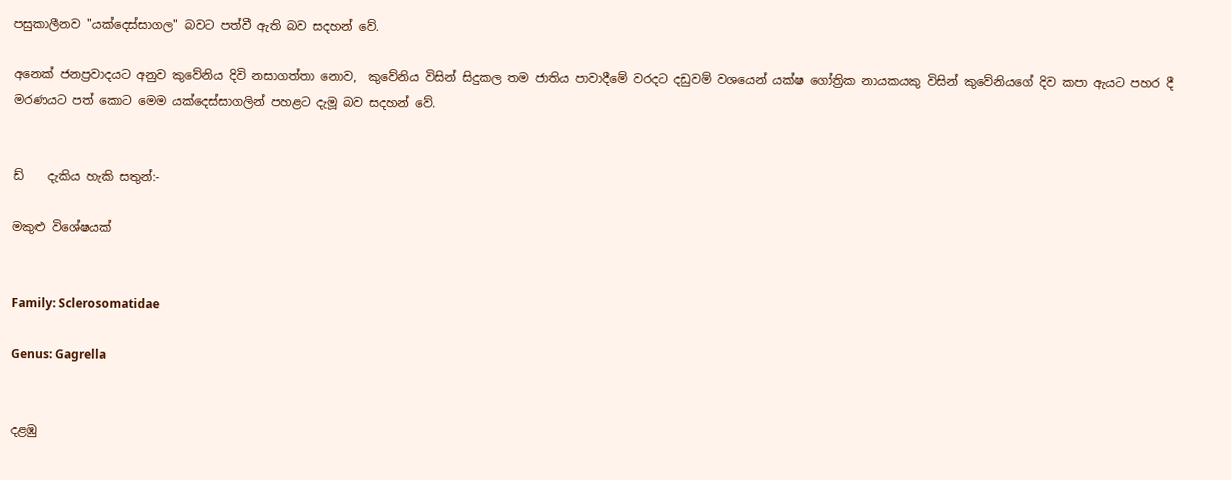පසුකාලීනව "යක්දෙස්සාගල" බවට පත්වී ඇති බව සදහන් වේ.

අනෙක් ජනප්‍රවාදයට අනුව කුවේනිය දිවි නසාගත්තා නොව,  කුවේනිය විසින් සිදුකල තම ජාතිය පාවාදීමේ වරදට දඩුවම් වශයෙන් යක්ෂ ගෝත්‍රික නායකයකු විසින් කුවේනියගේ දිව කපා ඇයට පහර දී මරණයට පත් කොට මෙම යක්දෙස්සාගලින් පහළට දැමූ බව සදහන් වේ.


ඩ්    දැකිය හැකි සතුන්:-

මකුළු විශේෂයක්


Family: Sclerosomatidae

Genus: Gagrella


දළඹු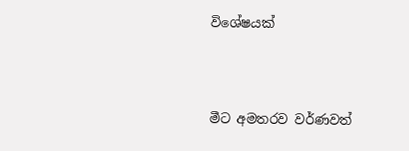විශේෂයක්




මීට අමතරව වර්ණවත්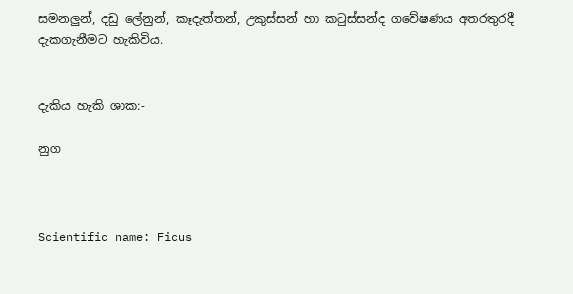සමනලුන්, දඩු ලේනුන්, කෑදැත්තන්, උකුස්සන් හා කටුස්සන්ද ගවේෂණය අතරතුරදී දැකගැනීමට හැකිවිය.


දැකිය හැකි ශාක:-

නුග



Scientific name: Ficus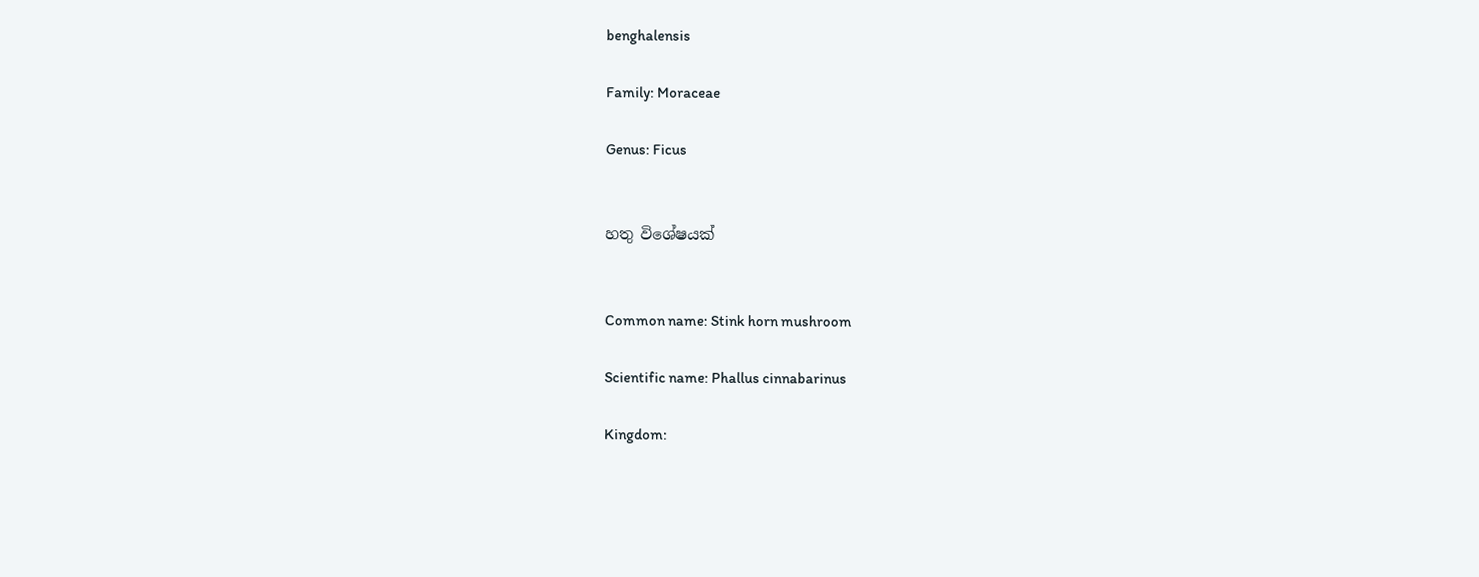benghalensis

Family: Moraceae

Genus: Ficus


හතු විශේෂයක්


Common name: Stink horn mushroom

Scientific name: Phallus cinnabarinus

Kingdom: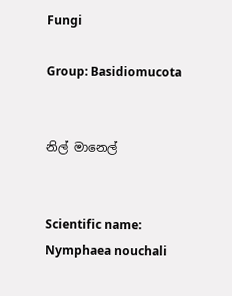Fungi

Group: Basidiomucota


නිල් මානෙල්


Scientific name: Nymphaea nouchali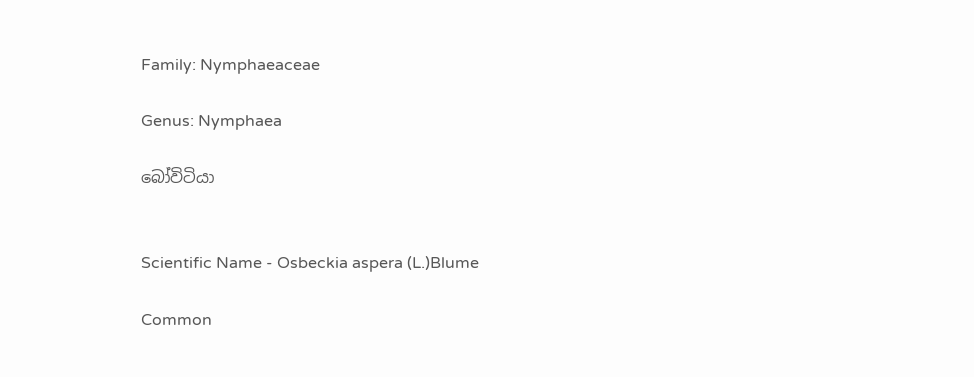Family: Nymphaeaceae

Genus: Nymphaea

බෝවිටියා


Scientific Name - Osbeckia aspera (L.)Blume

Common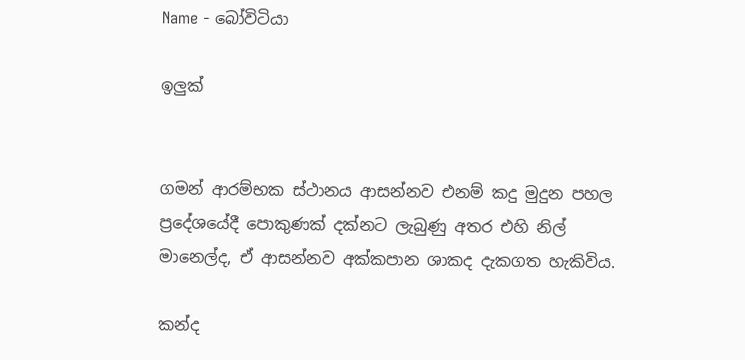Name - බෝවිටියා

ඉලුක්


ගමන් ආරම්භක ස්ථානය ආසන්නව එනම් කදු මුදුන පහල ප්‍රදේශයේදී පොකුණක් දක්නට ලැබුණු අතර එහි නිල් මානෙල්ද, ඒ ආසන්නව අක්කපාන ශාකද දැකගත හැකිවිය.

කන්ද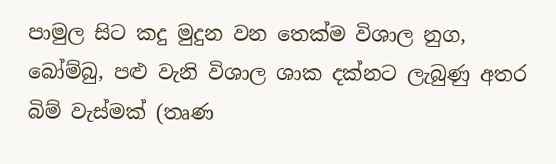පාමුල සිට කදු මුදුන වන තෙක්ම විශාල නුග, බෝම්බු, පළු වැනි විශාල ශාක දක්නට ලැබුණු අතර බිම් වැස්මක් (තෘණ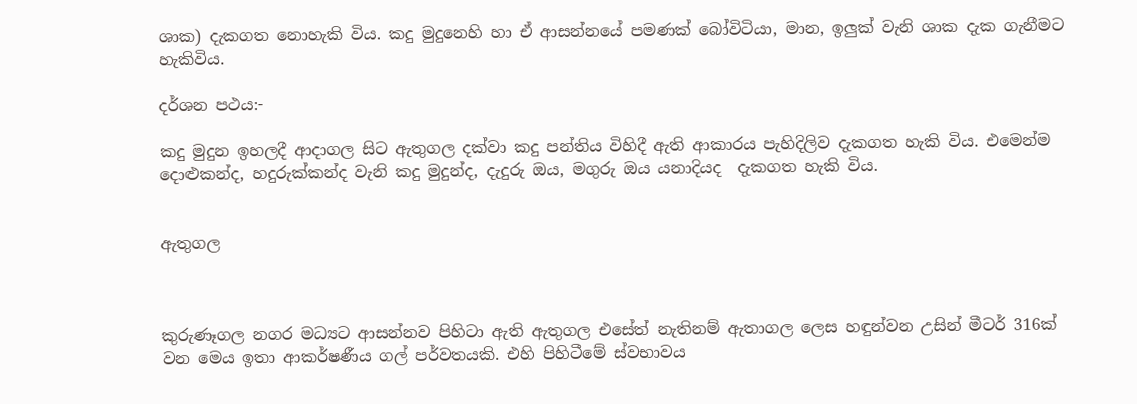ශාක) දැකගත නොහැකි විය. කදු මුදුනෙහි හා ඒ ආසන්නයේ පමණක් බෝවිටියා, මාන, ඉලුක් වැනි ශාක දැක ගැනීමට හැකිවිය.

දර්ශන පථය:-

කදු මුදුන ඉහලදී ආදාගල සිට ඇතුගල දක්වා කදු පන්තිය විහිදී ඇති ආකාරය පැහිදිලිව දැකගත හැකි විය. එමෙන්ම දොළුකන්ද, හදුරුක්කන්ද වැනි කදු මුදුන්ද, දැදුරු ඔය, මගුරු ඔය යනාදියද  දැකගත හැකි විය.


ඇතුගල



කුරුණෑගල නගර මධ්‍යට ආසන්නව පිහිටා ඇති ඇතුගල එසේත් නැතිනම් ඇතාගල ලෙස හඳුන්වන උසින් මීටර් 316ක් වන මෙය ඉතා ආකර්ෂණීය ගල් පර්වතයකි. එහි පිහිටීමේ ස්වභාවය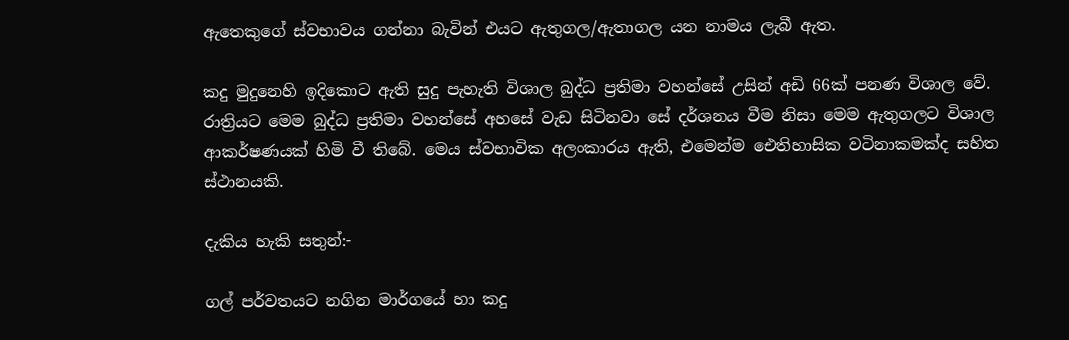ඇතෙකුගේ ස්වභාවය ගන්නා බැවින් එයට ඇතුගල/ඇතාගල යන නාමය ලැබී ඇත.

කදු මුදුනෙහි ඉදිකොට ඇති සුදු පැහැති විශාල බුද්ධ ප්‍රතිමා වහන්සේ උසින් අඩි 66ක් පනණ විශාල වේ. රාත්‍රියට මෙම බුද්ධ ප්‍රතිමා වහන්සේ අහසේ වැඩ සිටිනවා සේ දර්ශනය වීම නිසා මෙම ඇතුගලට විශාල ආකර්ෂණයක් හිමි වී තිබේ. මෙය ස්වභාවික අලංකාරය ඇති, එමෙන්ම ඓතිහාසික වටිනාකමක්ද සහිත ස්ථානයකි.

දැකිය හැකි සතුන්:-

ගල් පර්වතයට නගින මාර්ගයේ හා කදු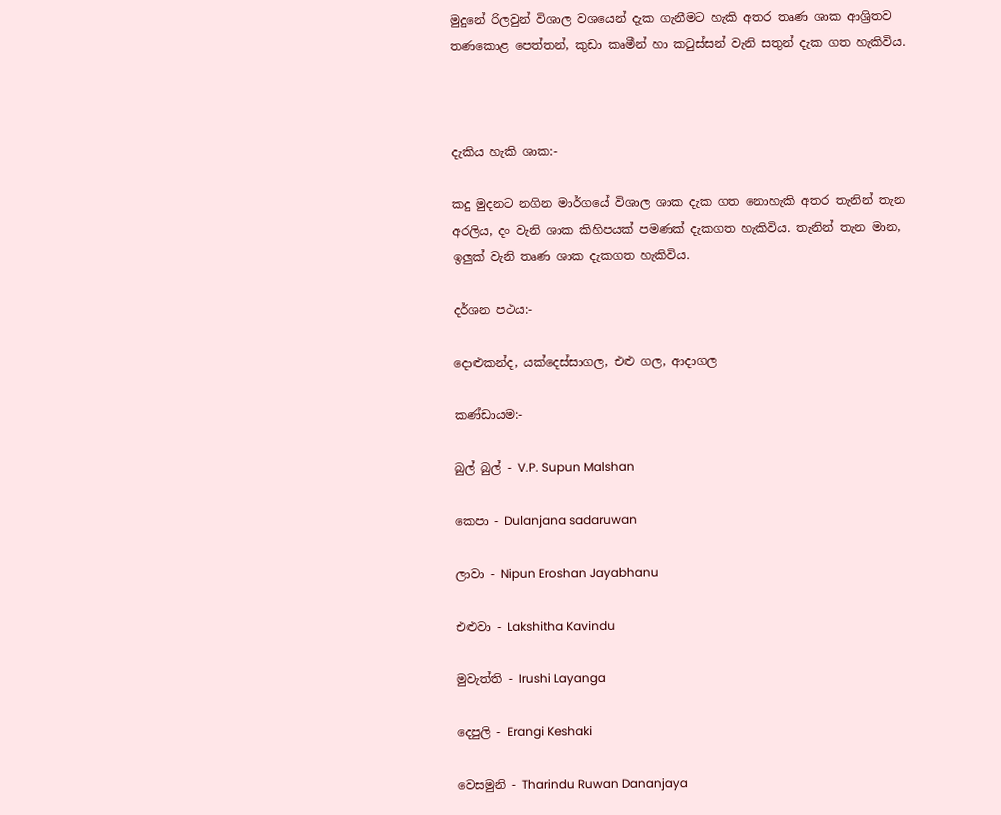මුදුනේ රිලවුන් විශාල වශයෙන් දැක ගැනීමට හැකි අතර තෘණ ශාක ආශ්‍රිතව තණකොළ පෙත්තන්, කුඩා කෘමීන් හා කටුස්සන් වැනි සතුන් දැක ගත හැකිවිය.



දැකිය හැකි ශාක:-

කදු මුදනට නගින මාර්ගයේ විශාල ශාක දැක ගත නොහැකි අතර තැනින් තැන අරලිය, දං වැනි ශාක කිහිපයක් පමණක් දැකගත හැකිවිය. තැනින් තැන මාන, ඉලුක් වැනි තෘණ ශාක දැකගත හැකිවිය.

දර්ශන පථය:-

දොළුකන්ද, යක්දෙස්සාගල, එළු ගල, ආදාගල

කණ්ඩායම:-

බුල් බුල් - V.P. Supun Malshan

කෙපා - Dulanjana sadaruwan

ලාවා - Nipun Eroshan Jayabhanu

එළුවා - Lakshitha Kavindu

මුවැත්ති - Irushi Layanga

දෙපුලි - Erangi Keshaki

වෙසමුනි - Tharindu Ruwan Dananjaya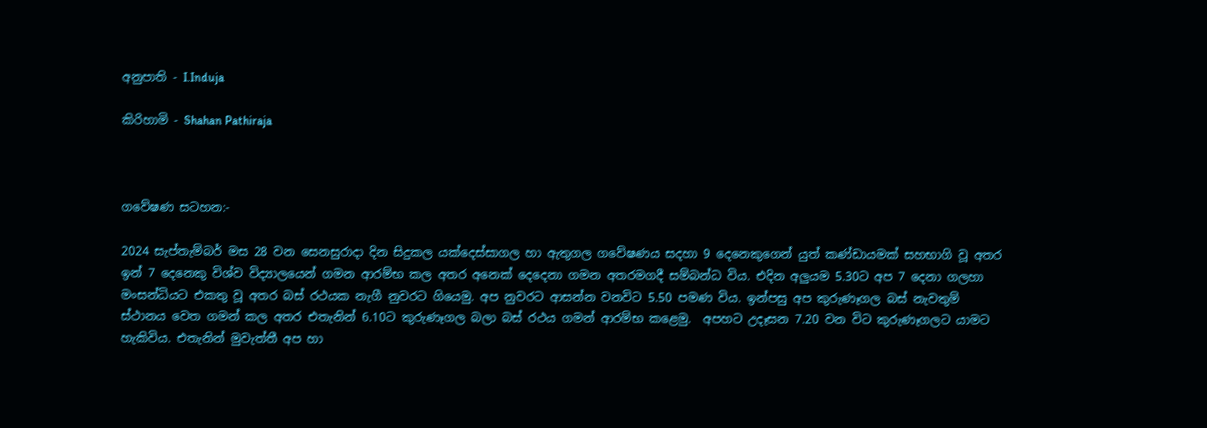අනුපාති - I.Induja

කිරිහාමි - Shahan Pathiraja



ගවේෂණ සටහන:-

2024 සැප්තැම්බර් මස 28 වන සෙනසුරාදා දින සිදුකල යක්දෙස්සාගල හා ඇතුගල ගවේෂණය සදහා 9 දෙනෙකුගෙන් යුත් කණ්ඩායමක් සහභාගි වූ අතර ඉන් 7 දෙනෙකු විශ්ව විද්‍යාලයෙන් ගමන ආරම්භ කල අතර අනෙක් දෙදෙනා ගමන අතරමගදී සම්බන්ධ විය. එදින අලුයම 5.30ට අප 7 දෙනා ගලහා මංසන්ධියට එකතු වූ අතර බස් රථයක නැගී නුවරට ගියෙමු. අප නුවරට ආසන්න වනවිට 5.50 පමණ විය. ඉන්පසු අප කුරුණෑගල බස් නැවතුම් ස්ථානය වෙත ගමන් කල අතර එතැනින් 6.10ට කුරුණෑගල බලා බස් රථය ගමන් ආරම්භ කළෙමු.  අපහට උදෑසන 7.20 වන විට කුරුණෑගලට යාමට හැකිවිය. එතැනින් මුවැත්තී අප හා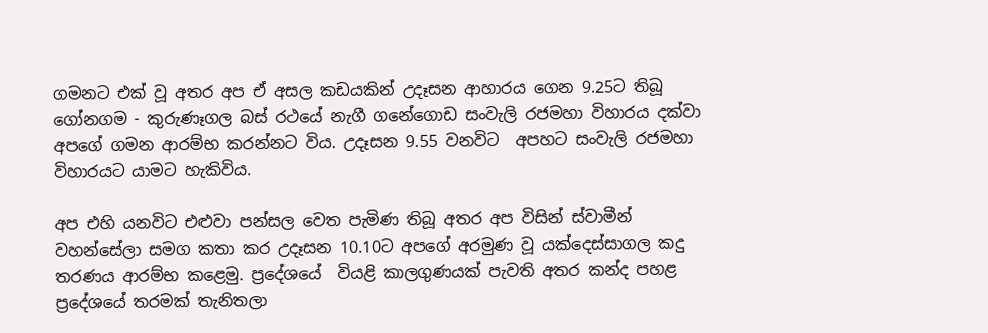ගමනට එක් වූ අතර අප ඒ අසල කඩයකින් උදෑසන ආහාරය ගෙන 9.25ට තිබූ ගෝනගම - කුරුණෑගල බස් රථයේ නැගී ගනේගොඩ සංවැලි රජමහා විහාරය දක්වා අපගේ ගමන ආරම්භ කරන්නට විය. උදෑසන 9.55 වනවිට  අපහට සංවැලි රජමහා විහාරයට යාමට හැකිවිය.

අප එහි යනවිට එළුවා පන්සල වෙත පැමිණ තිබූ අතර අප විසින් ස්වාමීන් වහන්සේලා සමග කතා කර උදෑසන 10.10ට අපගේ අරමුණ වූ යක්දෙස්සාගල කදු තරණය ආරම්භ කළෙමු. ප්‍රදේශයේ  වියළි කාලගුණයක් පැවති අතර කන්ද පහළ ප්‍රදේශයේ තරමක් තැනිතලා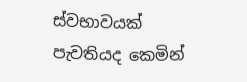ස්වභාවයක් පැවතියද කෙමින්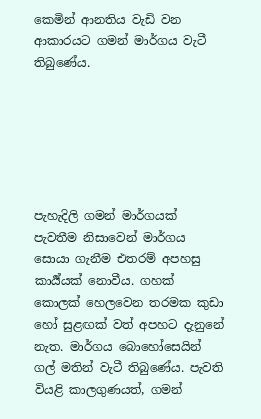කෙමින් ආනතිය වැඩි වන ආකාරයට ගමන් මාර්ගය වැටී තිබුණේය.






පැහැදිලි ගමන් මාර්ගයක් පැවතීම නිසාවෙන් මාර්ගය සොයා ගැනීම එතරම් අපහසු කාර්‍ය්යක් නොවීය. ගහක් කොලක් හෙලවෙන තරමක කුඩා හෝ සුළඟක් වත් අපහට දැනුනේ නැත. මාර්ගය බොහෝසෙයින් ගල් මතින් වැටී තිබුණේය. පැවති වියළි කාලගුණයත්, ගමන්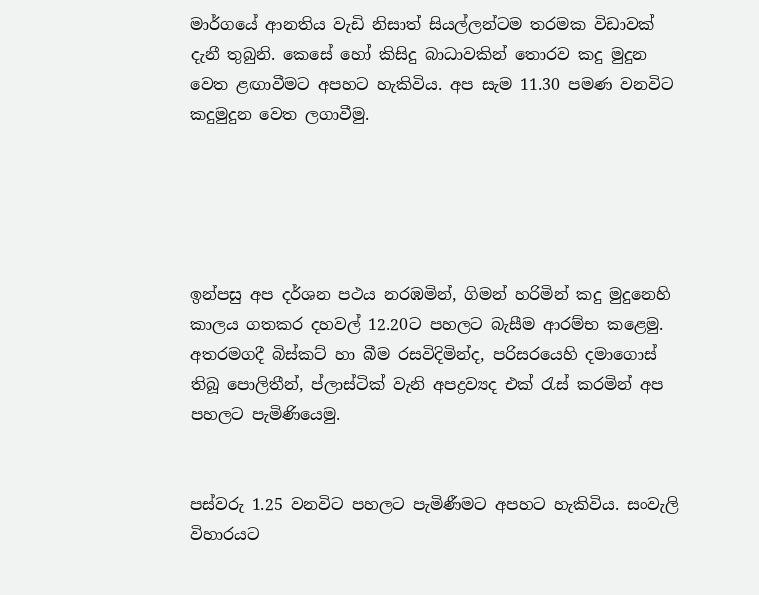මාර්ගයේ ආනතිය වැඩි නිසාත් සියල්ලන්ටම තරමක විඩාවක් දැනී තුබුනි. කෙසේ හෝ කිසිදු බාධාවකින් තොරව කදු මුදුන වෙත ළඟාවීමට අපහට හැකිවිය. අප සැම 11.30 පමණ වනවිට කදුමුදුන වෙත ලගාවීමු.





ඉන්පසු අප දර්ශන පථය නරඹමින්, ගිමන් හරිමින් කදු මුදුනෙහි කාලය ගතකර දහවල් 12.20ට පහලට බැසීම ආරම්භ කළෙමු. අතරමගදී බිස්කට් හා බීම රසවිදිමින්ද, පරිසරයෙහි දමාගොස් තිබූ පොලිතීන්, ප්ලාස්ටික් වැනි අපද්‍රව්‍යද එක්‍ රැස් කරමින් අප පහලට පැමිණියෙමු.


පස්වරු 1.25 වනවිට පහලට පැමිණීමට අපහට හැකිවිය. සංවැලි විහාරයට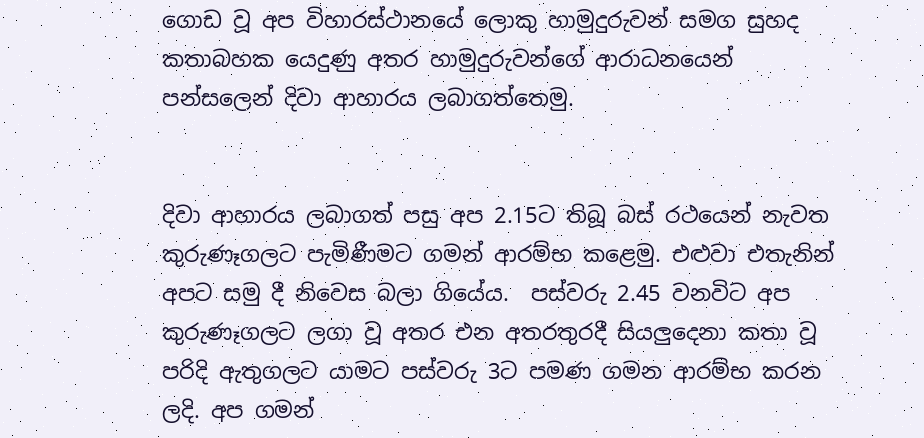ගොඩ වූ අප විහාරස්ථානයේ ලොකු හාමුදුරුවන් සමග සුහද කතාබහක යෙදුණු අතර හාමුදුරුවන්ගේ ආරාධනයෙන් පන්සලෙන් දිවා ආහාරය ලබාගත්තෙමු.


දිවා ආහාරය ලබාගත් පසු අප 2.15ට තිබූ බස්‍ රථයෙන් නැවත කුරුණෑගලට පැමිණීමට ගමන් ආරම්භ කළෙමු. එළුවා එතැනින් අපට සමු දී නිවෙස බලා ගියේය.  පස්වරු 2.45 වනවිට අප කුරුණෑගලට ලගා වූ අතර එන අතරතුරදී සියලුදෙනා කතා වූ පරිදි ඇතුගලට යාමට පස්වරු 3ට පමණ ගමන ආරම්භ කරන ලදි. අප ගමන්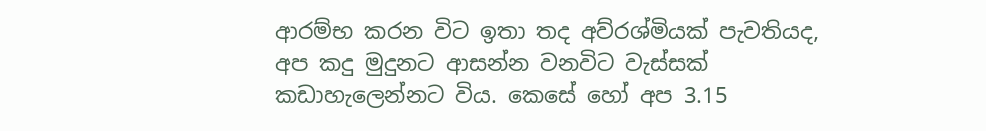ආරම්භ කරන විට ඉතා තද අව්රශ්මියක් පැවතියද, අප කදු මුදුනට ආසන්න වනවිට වැස්සක් කඩාහැලෙන්නට විය. කෙසේ හෝ අප 3.15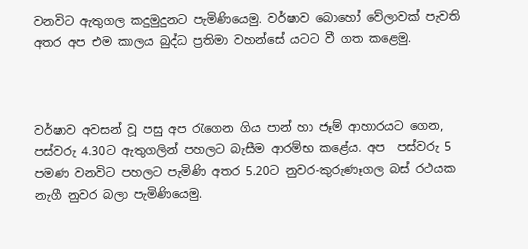වනවිට ඇතුගල කදුමුදුනට පැමිණියෙමු. වර්ෂාව බොහෝ වේලාවක් පැවති අතර අප එම කාලය බුද්ධ ප්‍රතිමා වහන්සේ යටට වී ගත කළෙමු.



වර්ෂාව අවසන් වූ පසු අප රැගෙන ගිය පාන් හා ජෑම් ආහාරයට ගෙන, පස්වරු 4.30ට ඇතුගලින් පහලට බැසීම ආරම්භ කළේය. අප  පස්වරු 5 පමණ වනවිට පහලට පැමිණි අතර 5.20ට නුවර-කුරුණෑගල බස් රථයක නැගී නුවර බලා පැමිණියෙමු.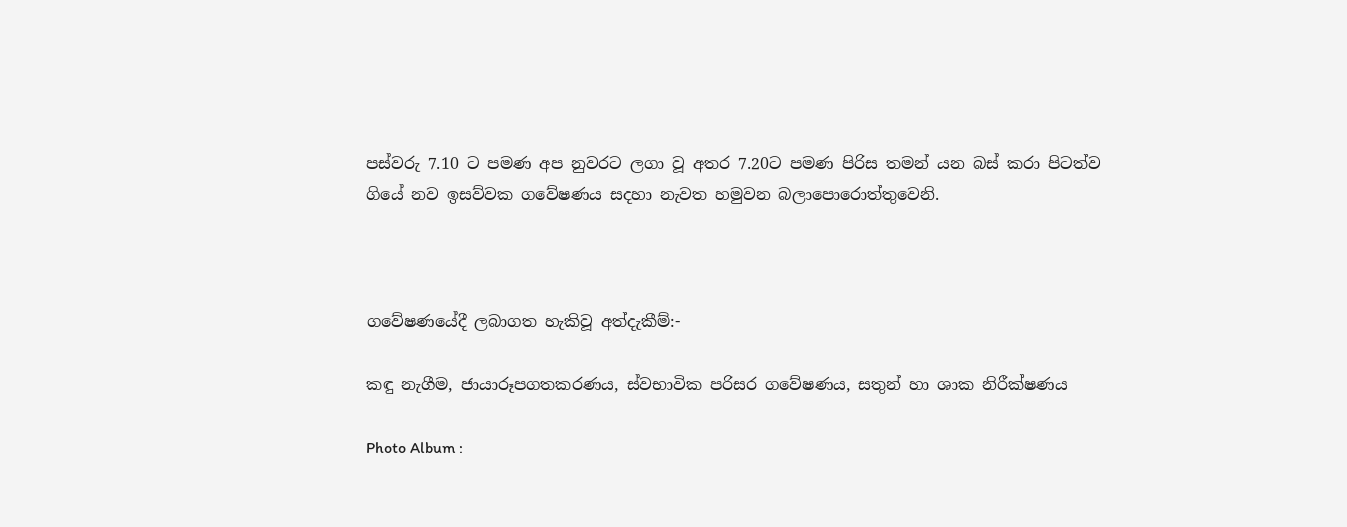පස්වරු 7.10 ට පමණ අප නුවරට ලගා වූ අතර 7.20ට පමණ පිරිස තමන් යන බස් කරා පිටත්ව ගියේ නව ඉසව්වක ගවේෂණය සදහා නැවත හමුවන බලාපොරොත්තුවෙනි.



ගවේෂණයේදී ලබාගත හැකිවූ අත්දැකීම්:-

කඳු නැගීම, ජායාරූපගතකරණය, ස්වභාවික පරිසර ගවේෂණය, සතුන් හා ශාක නිරීක්ෂණය

Photo Album :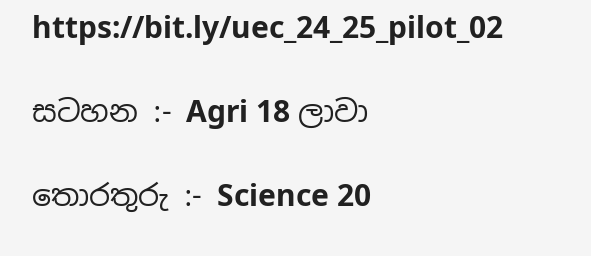https://bit.ly/uec_24_25_pilot_02

සටහන :- Agri 18 ලාවා

තොරතුරු :- Science 20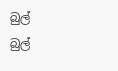බුල් බුල්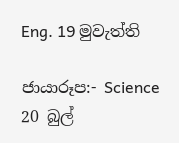Eng. 19 මුවැත්ති

ජායාරූප:- Science 20 බුල්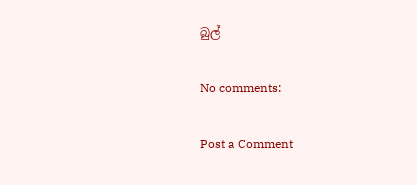බුල්

No comments:

Post a Comment